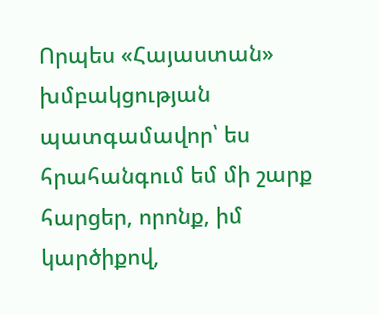Որպես «Հայաստան» խմբակցության պատգամավոր՝ ես հրահանգում եմ մի շարք հարցեր, որոնք, իմ կարծիքով,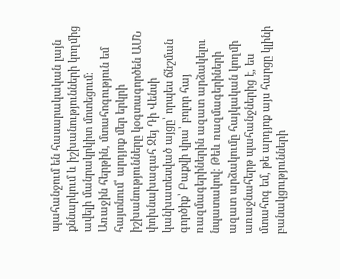պահանջում են հասարակական լայն քննարկում և իշխանությունների կողմից ավելի մանրակրկիտ մոտեցում։
Առաջին հերթին, մտահոգություն եմ հայտնում՝ արդյոք մեր երկրի իշխանությունները կօգտագործեն ԱՄՆ փոխնախագահ Ջեյ Դի Վենսի կանխատեսված այցը՝ որպես ճնշման գործիք՝ Բաքվի վրա՝ բոլոր հայ ռազմագերիներին ազատ արձակելու նպատակով։ Թեև ռազմագերիների ազատ արձակումը հայկական կողմի առաջնահերթ պահանջներից է, ես մտահոգ եմ, թե արդյոք այս հարցը կլինի բանակցությունների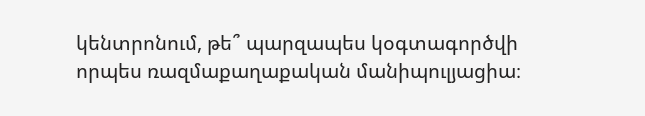կենտրոնում, թե՞ պարզապես կօգտագործվի որպես ռազմաքաղաքական մանիպուլյացիա։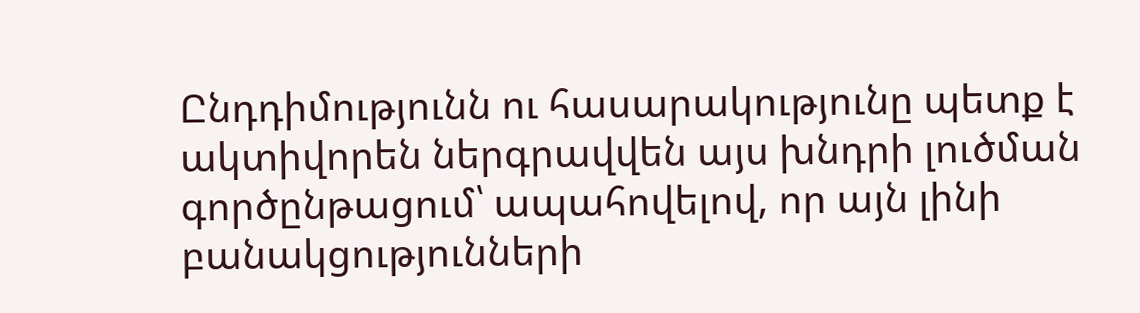Ընդդիմությունն ու հասարակությունը պետք է ակտիվորեն ներգրավվեն այս խնդրի լուծման գործընթացում՝ ապահովելով, որ այն լինի բանակցությունների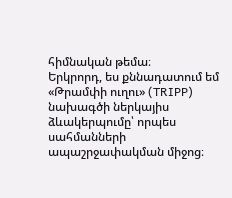հիմնական թեմա։
Երկրորդ, ես քննադատում եմ «Թրամփի ուղու» (TRIPP) նախագծի ներկայիս ձևակերպումը՝ որպես սահմանների ապաշրջափակման միջոց։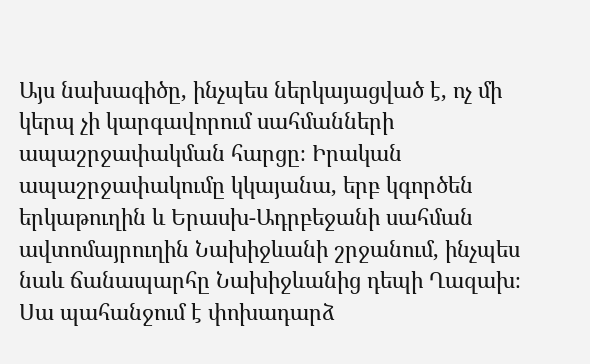Այս նախագիծը, ինչպես ներկայացված է, ոչ մի կերպ չի կարգավորում սահմանների ապաշրջափակման հարցը։ Իրական ապաշրջափակումը կկայանա, երբ կգործեն երկաթուղին և Երասխ-Ադրբեջանի սահման ավտոմայրուղին Նախիջևանի շրջանում, ինչպես նաև ճանապարհը Նախիջևանից դեպի Ղազախ։ Սա պահանջում է փոխադարձ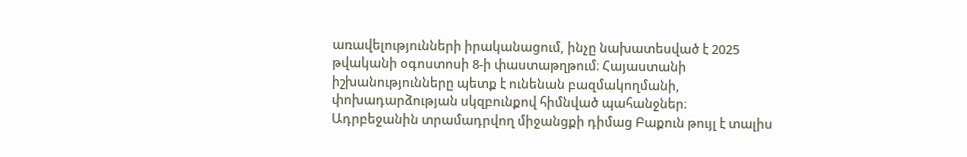առավելությունների իրականացում, ինչը նախատեսված է 2025 թվականի օգոստոսի 8-ի փաստաթղթում։ Հայաստանի իշխանությունները պետք է ունենան բազմակողմանի, փոխադարձության սկզբունքով հիմնված պահանջներ։
Ադրբեջանին տրամադրվող միջանցքի դիմաց Բաքուն թույլ է տալիս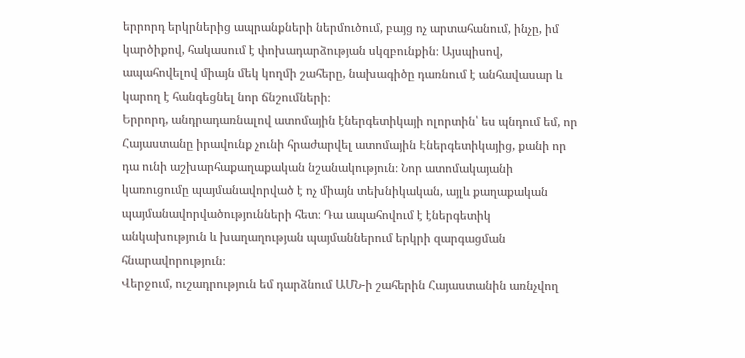երրորդ երկրներից ապրանքների ներմուծում, բայց ոչ արտահանում, ինչը, իմ կարծիքով, հակասում է փոխադարձության սկզբունքին։ Այսպիսով, ապահովելով միայն մեկ կողմի շահերը, նախագիծը դառնում է անհավասար և կարող է հանգեցնել նոր ճնշումների։
Երրորդ, անդրադառնալով ատոմային էներգետիկայի ոլորտին՝ ես պնդում եմ, որ Հայաստանը իրավունք չունի հրաժարվել ատոմային Էներգետիկայից, քանի որ դա ունի աշխարհաքաղաքական նշանակություն։ Նոր ատոմակայանի կառուցումը պայմանավորված է ոչ միայն տեխնիկական, այլև քաղաքական պայմանավորվածությունների հետ։ Դա ապահովում է էներգետիկ անկախություն և խաղաղության պայմաններում երկրի զարգացման հնարավորություն։
Վերջում, ուշադրություն եմ դարձնում ԱՄՆ-ի շահերին Հայաստանին առնչվող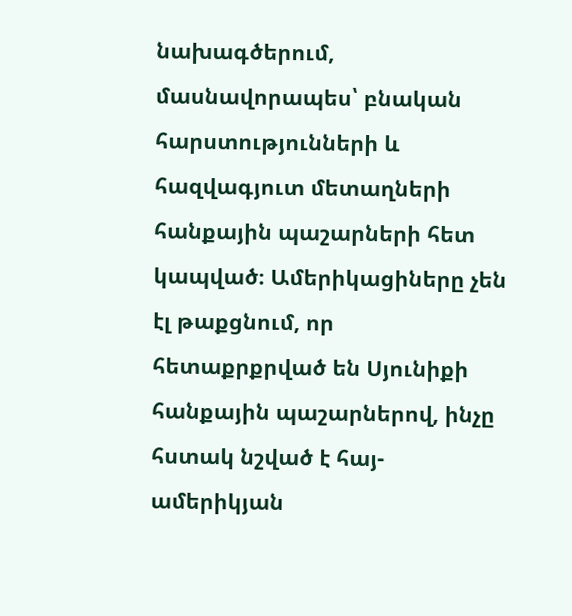նախագծերում, մասնավորապես՝ բնական հարստությունների և հազվագյուտ մետաղների հանքային պաշարների հետ կապված։ Ամերիկացիները չեն էլ թաքցնում, որ հետաքրքրված են Սյունիքի հանքային պաշարներով, ինչը հստակ նշված է հայ-ամերիկյան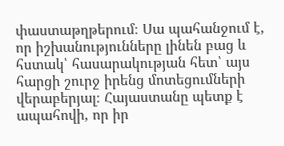փաստաթղթերում։ Սա պահանջում է, որ իշխանությունները լինեն բաց և հստակ՝ հասարակության հետ՝ այս հարցի շուրջ իրենց մոտեցումների վերաբերյալ։ Հայաստանը պետք է ապահովի, որ իր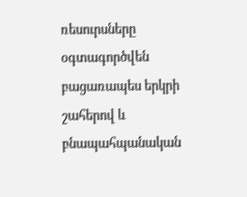ռեսուրսները օգտագործվեն բացառապես երկրի շահերով և բնապահպանական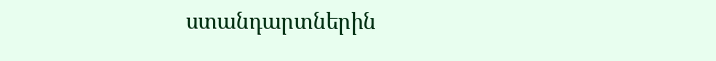ստանդարտներին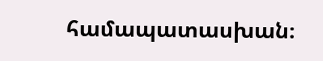համապատասխան։